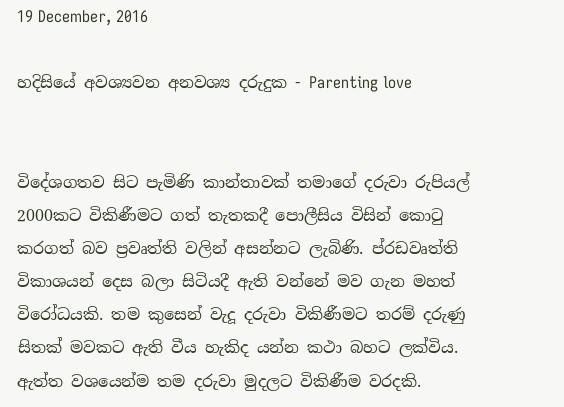19 December, 2016

හදිසියේ අවශ්‍යවන අනවශ්‍ය දරුදුක - Parenting love


විදේශගතව සිට පැමිණි කාන්තාවක් තමාගේ දරුවා රුපියල් 2000කට විකිණීමට ගත් තැතකදී පොලීසිය විසින් කොටු කරගත් බව ප්‍රවෘත්ති වලින් අසන්නට ලැබිණි. ප්රඩවෘත්ති විකාශයන් දෙස බලා සිටියදී ඇති වන්නේ මව ගැන මහත් විරෝධයකි. තම කුසෙන් වැදූ දරුවා විකිණීමට තරම් දරුණු සිතක් මවකට ඇති වීය හැකිද යන්න කථා බහට ලක්විය. ඇත්ත වශයෙන්ම තම දරුවා මුදලට විකිණීම වරදකි.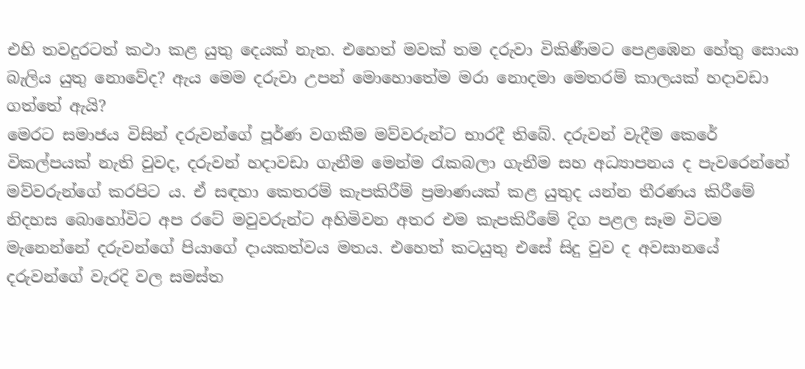එහි තවදුරටත් කථා කළ යුතු දෙයක් නැත. එහෙත් මවක් තම දරුවා විකිණීමට පෙළඹෙන හේතු සොයා බැලිය යුතු නොවේද? ඇය මෙම දරුවා උපන් මොහොතේම මරා නොදමා මෙතරම් කාලයක් හදාවඩා ගත්තේ ඇයි?
මෙරට සමාජය විසින් දරුවන්ගේ පූර්ණ වගකීම මව්වරුන්ට භාරදී තිබේ. දරුවන් වැදීම කෙරේ විකල්පයක් නැති වුවද, දරුවන් හදාවඩා ගැනීම මෙන්ම රැකබලා ගැනීම සහ අධ්‍යාපනය ද පැවරෙන්නේ මව්වරුන්ගේ කරපිට ය. ඒ සඳහා කෙතරම් කැපකිරීම් ප්‍රමාණයක් කළ යුතුද යන්න තීරණය කිරීමේ නිදහස බොහෝවිට අප රටේ මවුවරුන්ට අහිමිවන අතර එම කැපකිරීමේ දිග පළල සෑම විටම මැනෙන්නේ දරුවන්ගේ පියාගේ දායකත්වය මතය. එහෙත් කටයුතු එසේ සිදු වුව ද අවසානයේ දරුවන්ගේ වැරදි වල සමස්ත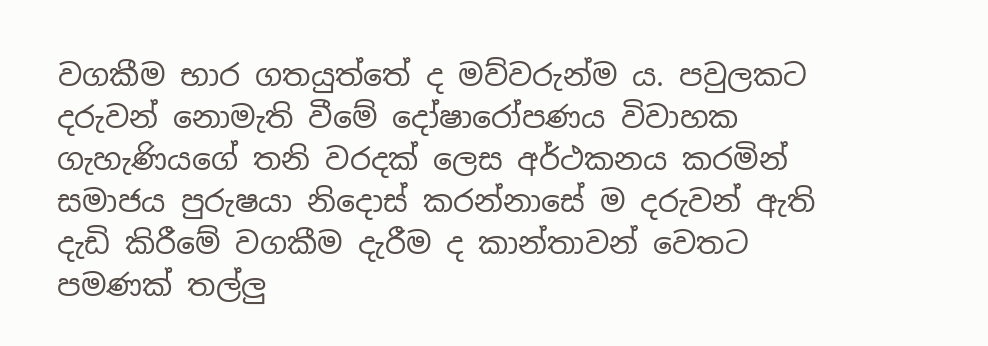වගකීම භාර ගතයුත්තේ ද මව්වරුන්ම ය. පවුලකට දරුවන් නොමැති වීමේ දෝෂාරෝපණය විවාහක ගැහැණියගේ තනි වරදක් ලෙස අර්ථකනය කරමින් සමාජය පුරුෂයා නිදොස් කරන්නාසේ ම දරුවන් ඇති දැඩි කිරීමේ වගකීම දැරීම ද කාන්තාවන් වෙතට පමණක් තල්ලු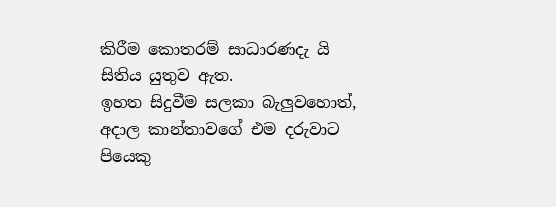කිරීම කොතරම් සාධාරණදැ යි සිතිය යුතුව ඇත.
ඉහත සිදුවීම සලකා බැලුවහොත්, අදාල කාන්තාවගේ එම දරුවාට පියෙකු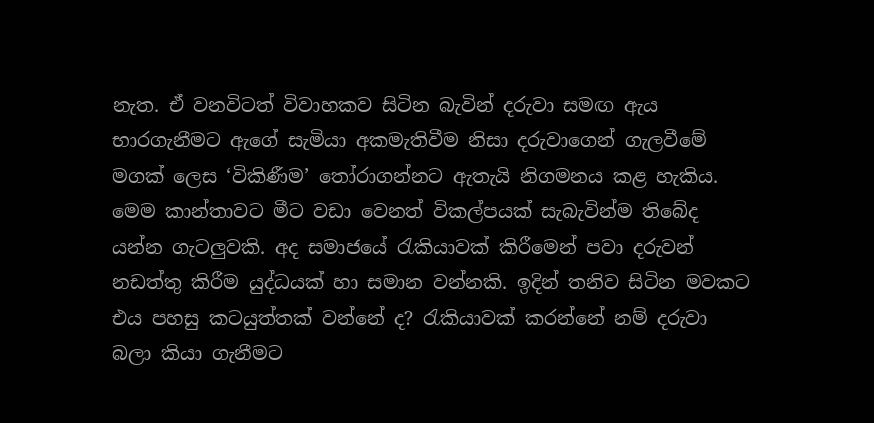නැත. ඒ වනවිටත් විවාහකව සිටින බැවින් දරුවා සමඟ ඇය භාරගැනීමට ඇගේ සැමියා අකමැතිවීම නිසා දරුවාගෙන් ගැලවීමේ මගක් ලෙස ‘විකිණීම’ තෝරාගන්නට ඇතැයි නිගමනය කළ හැකිය. මෙම කාන්තාවට මීට වඩා වෙනත් විකල්පයක් සැබැවින්ම තිබේද යන්න ගැටලුවකි. අද සමාජයේ රැකියාවක් කිරීමෙන් පවා දරුවන් නඩත්තු කිරීම යුද්ධයක් හා සමාන වන්නකි. ඉදින් තනිව සිටින මවකට එය පහසු කටයුත්තක් වන්නේ ද? රැකියාවක් කරන්නේ නම් දරුවා බලා කියා ගැනීමට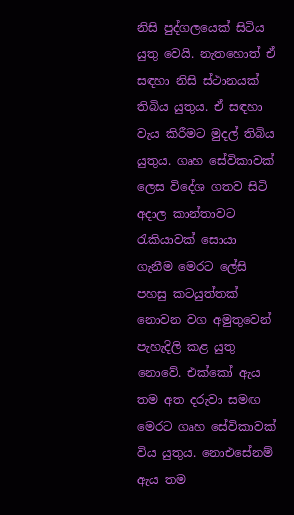නිසි පුද්ගලයෙක් සිටිය යුතු වෙයි. නැතහොත් ඒ සඳහා නිසි ස්ථානයක් තිබිය යුතුය. ඒ සඳහා වැය කිරීමට මුදල් තිබිය යුතුය. ගෘහ සේවිකාවක් ලෙස විදේශ ගතව සිටි අදාල කාන්තාවට රැකියාවක් සොයා ගැනීම මෙරට ලේසි පහසු කටයුත්තක් නොවන වග අමුතුවෙන් පැහැදිලි කළ යුතු නොවේ. එක්කෝ ඇය තම අත දරුවා සමඟ මෙරට ගෘහ සේවිකාවක් විය යුතුය. නොඑසේනම් ඇය තම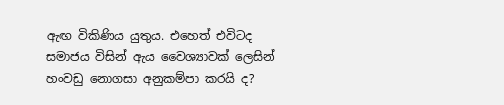ඇඟ විකිණිය යුතුය. එහෙත් එවිටද සමාජය විසින් ඇය වෛශ්‍යාවක් ලෙසින් හංවඩු නොගසා අනුකම්පා කරයි ද?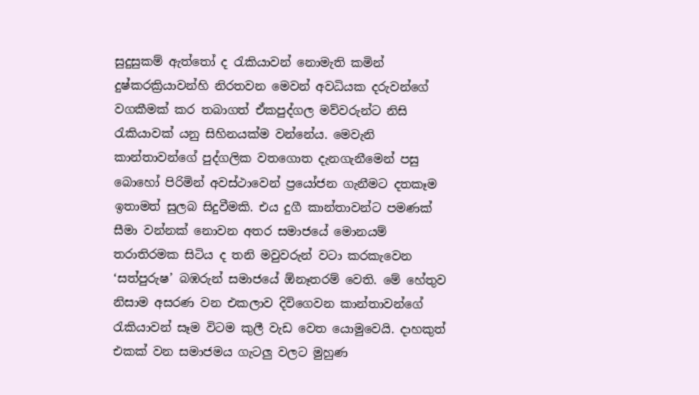සුදුසුකම් ඇත්තෝ ද රැකියාවන් නොමැති කමින් දුෂ්කරක්‍රියාවන්හි නිරතවන මෙවන් අවධියක දරුවන්ගේ වගකීමක් කර තබාගත් ඒකපුද්ගල මව්වරුන්ට නිසි රැකියාවක් යනු සිහිනයක්ම වන්නේය. මෙවැනි කාන්තාවන්ගේ පුද්ගලික වතගොත දැනගැනීමෙන් පසු බොහෝ පිරිමින් අවස්ථාවෙන් ප්‍රයෝජන ගැනීමට දතකෑම ඉතාමත් සුලබ සිදුවීමකි. එය දුගී කාන්තාවන්ට පමණක් සීමා වන්නක් නොවන අතර සමාජයේ මොනයම් තරාතිරමක සිටිය ද තනි මවුවරුන් වටා කරකැවෙන ‘සත්පුරුෂ’ බඹරුන් සමාජයේ ඕනෑතරම් වෙති. මේ හේතුව නිසාම අසරණ වන එකලාව දිවිගෙවන කාන්තාවන්ගේ රැකියාවන් සෑම විටම කුලී වැඩ වෙත යොමුවෙයි. දාහකුත් එකක් වන සමාජමය ගැටලු වලට මුහුණ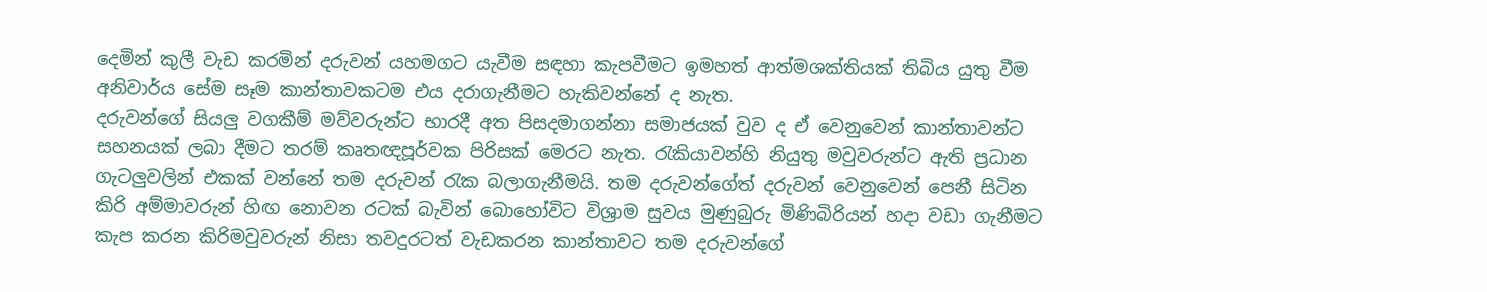දෙමින් කුලී වැඩ කරමින් දරුවන් යහමගට යැවීම සඳහා කැපවීමට ඉමහත් ආත්මශක්තියක් තිබිය යුතු වීම අනිවාර්ය සේම සෑම කාන්තාවකටම එය දරාගැනීමට හැකිවන්නේ ද නැත.
දරුවන්ගේ සියලු වගකීම් මව්වරුන්ට භාරදී අත පිසදමාගන්නා සමාජයක් වුව ද ඒ වෙනුවෙන් කාන්තාවන්ට සහනයක් ලබා දීමට තරම් කෘතඥපූර්වක පිරිසක් මෙරට නැත. රැකියාවන්හි නියුතු මවුවරුන්ට ඇති ප්‍රධාන ගැටලුවලින් එකක් වන්නේ තම දරුවන් රැක බලාගැනීමයි. තම දරුවන්ගේත් දරුවන් වෙනුවෙන් පෙනී සිටින කිරි අම්මාවරුන් හිඟ නොවන රටක් බැවින් බොහෝවිට විශ්‍රාම සුවය මුණුබුරු මිණිබිරියන් හදා වඩා ගැනීමට කැප කරන කිරිමවුවරුන් නිසා තවදුරටත් වැඩකරන කාන්තාවට තම දරුවන්ගේ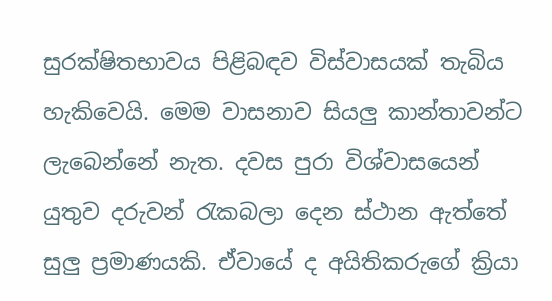සුරක්ෂිතභාවය පිළිබඳව විස්වාසයක් තැබිය හැකිවෙයි. මෙම වාසනාව සියලු කාන්තාවන්ට ලැබෙන්නේ නැත. දවස පුරා විශ්වාසයෙන් යුතුව දරුවන් රැකබලා දෙන ස්ථාන ඇත්තේ සුලු ප්‍රමාණයකි. ඒවායේ ද අයිතිකරුගේ ක්‍රියා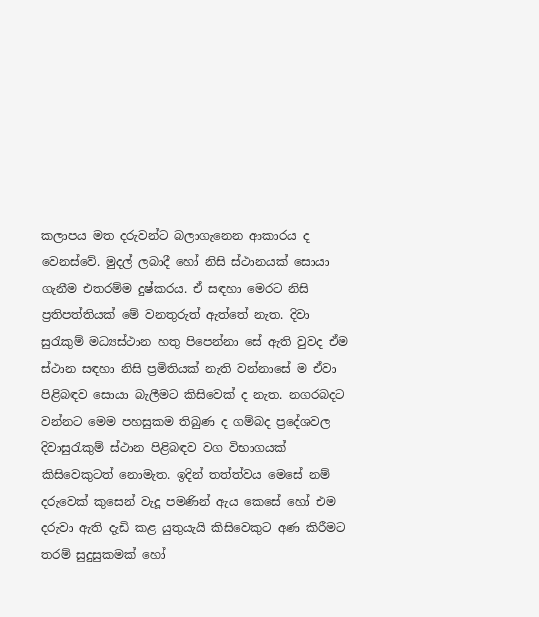කලාපය මත දරුවන්ට බලාගැනෙන ආකාරය ද වෙනස්වේ. මුදල් ලබාදී හෝ නිසි ස්ථානයක් සොයා ගැනීම එතරම්ම දුෂ්කරය. ඒ සඳහා මෙරට නිසි ප්‍රතිපත්තියක් මේ වනතුරුත් ඇත්තේ නැත. දිවා සුරැකුම් මධ්‍යස්ථාන හතු පිපෙන්නා සේ ඇති වුවද ඒම ස්ථාන සඳහා නිසි ප්‍රමිතියක් නැති වන්නාසේ ම ඒවා පිළිබඳව සොයා බැලීමට කිසිවෙක් ද නැත. නගරබදට වන්නට මෙම පහසුකම තිබුණ ද ගම්බද ප්‍රදේශවල දිවාසුරැකුම් ස්ථාන පිළිබඳව වග විභාගයක් කිසිවෙකුටත් නොමැත. ඉදින් තත්ත්වය මෙසේ නම් දරුවෙක් කුසෙන් වැදූ පමණින් ඇය කෙසේ හෝ එම දරුවා ඇති දැඩි කළ යුතුයැයි කිසිවෙකුට අණ කිරීමට තරම් සුදුසුකමක් හෝ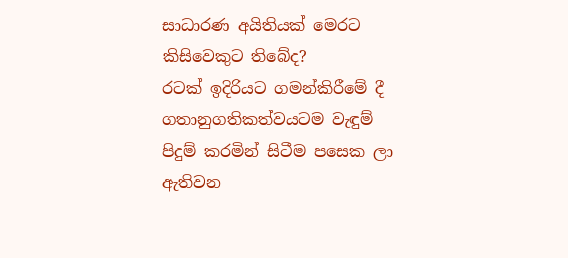සාධාරණ අයිතියක් මෙරට කිසිවෙකුට තිබේද?
රටක් ඉදිරියට ගමන්කිරීමේ දී ගතානුගතිකත්වයටම වැඳුම් පිදුම් කරමින් සිටීම පසෙක ලා ඇතිවන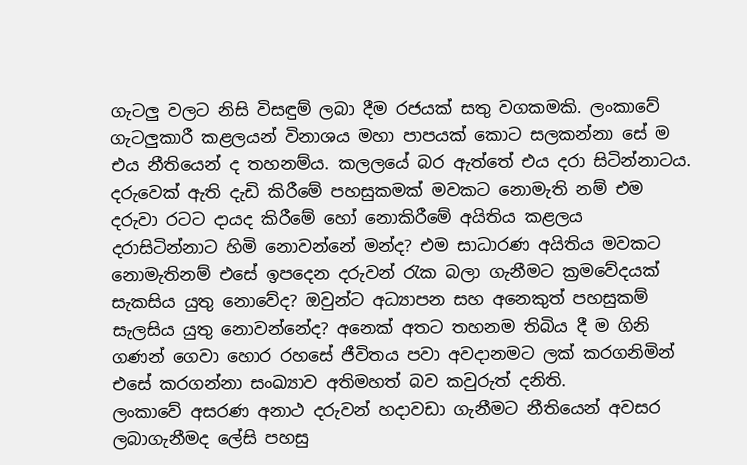ගැටලු වලට නිසි විසඳුම් ලබා දීම රජයක් සතු වගකමකි. ලංකාවේ ගැටලුකාරී කළලයන් විනාශය මහා පාපයක් කොට සලකන්නා සේ ම එය නීතියෙන් ද තහනම්ය. කලලයේ බර ඇත්තේ එය දරා සිටින්නාටය. දරුවෙක් ඇති දැඩි කිරීමේ පහසුකමක් මවකට නොමැති නම් එම දරුවා රටට දායද කිරීමේ හෝ නොකිරීමේ අයිතිය කළලය දරාසිටින්නාට හිමි නොවන්නේ මන්ද? එම සාධාරණ අයිතිය මවකට නොමැතිනම් එසේ ඉපදෙන දරුවන් රැක බලා ගැනීමට ක්‍රමවේදයක් සැකසිය යුතු නොවේද? ඔවුන්ට අධ්‍යාපන සහ අනෙකුත් පහසුකම් සැලසිය යුතු නොවන්නේද? අනෙක් අතට තහනම තිබිය දී ම ගිනි ගණන් ගෙවා හොර රහසේ ජීවිතය පවා අවදානමට ලක් කරගනිමින් එසේ කරගන්නා සංඛ්‍යාව අතිමහත් බව කවුරුත් දනිති.
ලංකාවේ අසරණ අනාථ දරුවන් හදාවඩා ගැනීමට නීතියෙන් අවසර ලබාගැනීමද ලේසි පහසු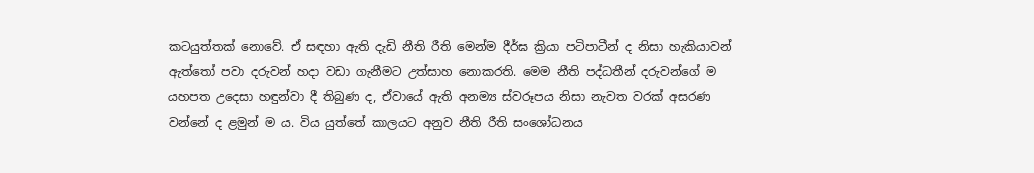කටයුත්තක් නොවේ. ඒ සඳහා ඇති දැඩි නීති රීති මෙන්ම දීර්ඝ ක්‍රියා පටිපාටීන් ද නිසා හැකියාවන් ඇත්තෝ පවා දරුවන් හදා වඩා ගැනීමට උත්සාහ නොකරති. මෙම නීති පද්ධතීන් දරුවන්ගේ ම යහපත උදෙසා හඳුන්වා දී තිබුණ ද, ඒවායේ ඇති අනම්‍ය ස්වරූපය නිසා නැවත වරක් අසරණ වන්නේ ද ළමුන් ම ය. විය යුත්තේ කාලයට අනුව නීති රීති සංශෝධනය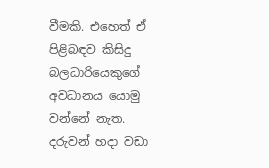වීමකි. එහෙත් ඒ පිළිබඳව කිසිදු බලධාරියෙකුගේ අවධානය යොමු වන්නේ නැත. දරුවන් හදා වඩා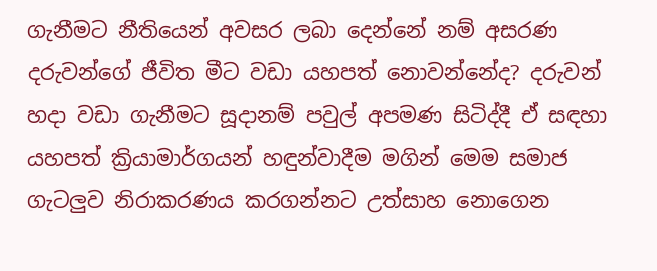ගැනීමට නීතියෙන් අවසර ලබා දෙන්නේ නම් අසරණ දරුවන්ගේ ජීවිත මීට වඩා යහපත් නොවන්නේද? දරුවන් හදා වඩා ගැනීමට සූදානම් පවුල් අපමණ සිටිද්දී ඒ සඳහා යහපත් ක්‍රියාමාර්ගයන් හඳුන්වාදීම මගින් මෙම සමාජ ගැටලුව නිරාකරණය කරගන්නට උත්සාහ නොගෙන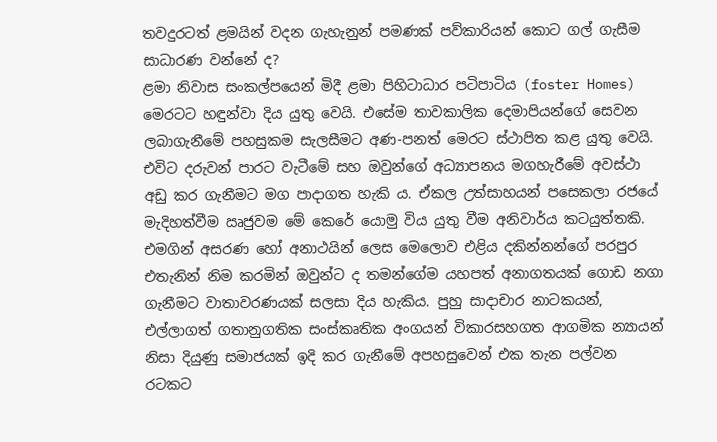තවදුරටත් ළමයින් වදන ගැහැනුන් පමණක් පව්කාරියන් කොට ගල් ගැසීම සාධාරණ වන්නේ ද?
ළමා නිවාස සංකල්පයෙන් මිදී ළමා පිහිටාධාර පටිපාටිය (foster Homes) මෙරටට හඳුන්වා දිය යුතු වෙයි. එසේම තාවකාලික දෙමාපියන්ගේ සෙවන ලබාගැනීමේ පහසුකම සැලසීමට අණ-පනත් මෙරට ස්ථාපිත කළ යුතු වෙයි. එවිට දරුවන් පාරට වැටීමේ සහ ඔවුන්ගේ අධ්‍යාපනය මගහැරීමේ අවස්ථා අඩු කර ගැනීමට මග පාදාගත හැකි ය. ඒකල උත්සාහයන් පසෙකලා රජයේ මැදිහත්වීම ඍජුවම මේ කෙරේ යොමු විය යුතු වීම අනිවාර්ය කටයුත්තකි. එමගින් අසරණ හෝ අනාථයින් ලෙස මෙලොව එළිය දකින්නන්ගේ පරපුර එතැනින් නිම කරමින් ඔවුන්ට ද තමන්ගේම යහපත් අනාගතයක් ගොඩ නගා ගැනීමට වාතාවරණයක් සලසා දිය හැකිය. පුහු සාදාචාර නාටකයන්, එල්ලාගත් ගතානුගතික සංස්කෘතික අංගයන් විකාරසහගත ආගමික න්‍යායන් නිසා දියුණු සමාජයක් ඉදි කර ගැනීමේ අපහසුවෙන් එක තැන පල්වන රටකට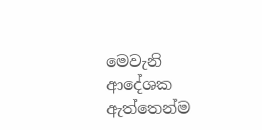මෙවැනි ආදේශක ඇත්තෙන්ම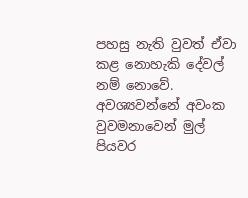පහසු නැති වුවත් ඒවා කළ නොහැකි දේවල් නම් නොවේ. අවශ්‍යවන්නේ අවංක වුවමනාවෙන් මුල් පියවර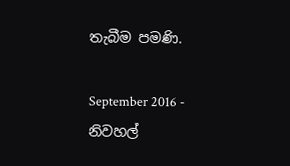තැබීම පමණි.

September 2016 - නිවහල්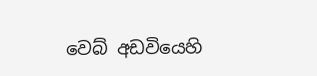වෙබ් අඩවියෙහි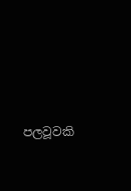පලවූවකි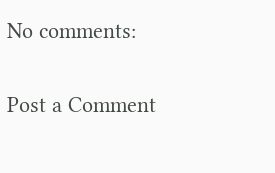No comments:

Post a Comment